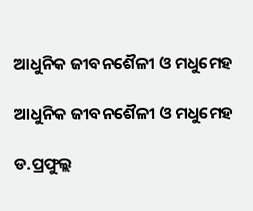ଆଧୁନିକ ଜୀବନଶୈଳୀ ଓ ମଧୁମେହ

ଆଧୁନିକ ଜୀବନଶୈଳୀ ଓ ମଧୁମେହ

ଡ.ପ୍ରଫୁଲ୍ଲ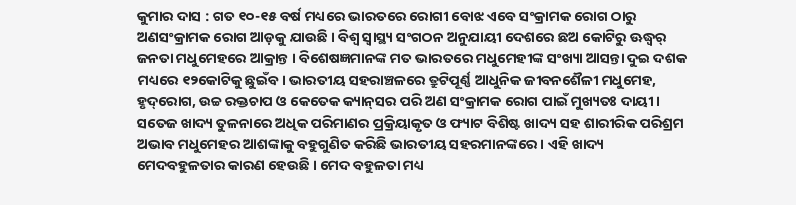କୁମାର ଦାସ : ଗତ ୧୦-୧୫ ବର୍ଷ ମଧ୍ୟରେ ଭାରତରେ ରୋଗୀ ବୋଝ ଏବେ ସଂକ୍ରାମକ ରୋଗ ଠାରୁ ଅଣସଂକ୍ରାମକ ରୋଗ ଆଡ଼କୁ ଯାଉଛି । ବିଶ୍ୱ ସ୍ୱାସ୍ଥ୍ୟ ସଂଗଠନ ଅନୁଯାୟୀ ଦେଶରେ ଛଅ କୋଟିରୁ ଊଦ୍ଧ୍ୱର୍ ଜନତା ମଧୁମେହରେ ଆକ୍ରାନ୍ତ । ବିଶେଷଜ୍ଞମାନଙ୍କ ମତ ଭାରତରେ ମଧୁମେହୀଙ୍କ ସଂଖ୍ୟା ଆସନ୍ତା ଦୁଇ ଦଶକ ମଧ୍ୟରେ ୧୨କୋଟିକୁ ଛୁଇଁବ। ଭାରତୀୟ ସହରାଞ୍ଚଳରେ ତ୍ରୁଟିପୂର୍ଣ୍ଣ ଆଧୁନିକ ଜୀବନଶୈଳୀ ମଧୁମେହ, ହୃଦ୍‌ରୋଗ, ଉଚ୍ଚ ରକ୍ତଚାପ ଓ କେତେକ କ୍ୟାନ୍‌ସର ପରି ଅଣ ସଂକ୍ରାମକ ରୋଗ ପାଇଁ ମୁଖ୍ୟତଃ ଦାୟୀ । ସତେଜ ଖାଦ୍ୟ ତୁଳନାରେ ଅଧିକ ପରିମାଣର ପ୍ରକ୍ରିୟାକୃତ ଓ ଫ୍ୟାଟ ବିଶିଷ୍ଟ ଖାଦ୍ୟ ସହ ଶାରୀରିକ ପରିଶ୍ରମ ଅଭାବ ମଧୁମେହର ଆଶଙ୍କାକୁ ବହୁଗୁଣିତ କରିଛି ଭାରତୀୟ ସହରମାନଙ୍କରେ । ଏହି ଖାଦ୍ୟ ମେଦବହୁଳତାର କାରଣ ହେଉଛି । ମେଦ ବହୁଳତା ମଧ୍ୟ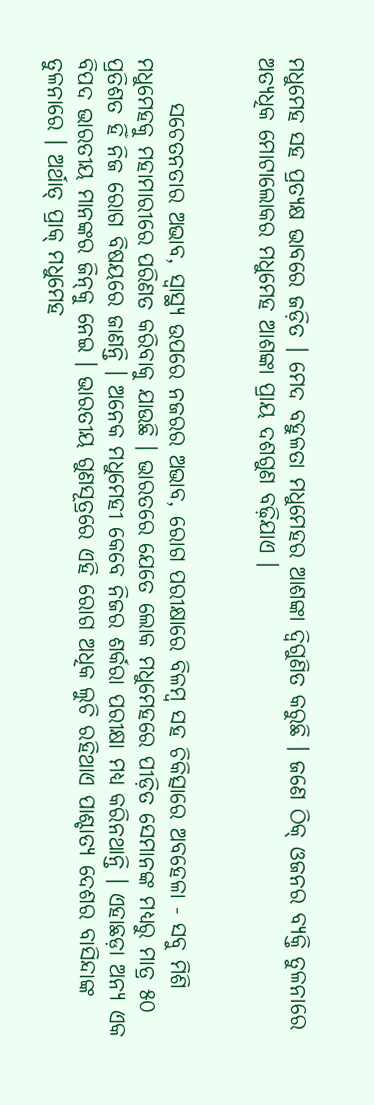ମଧୁମେହ ସହ ପ୍ରତ୍ୟକ୍ଷ ଭାବରେ ଜଡ଼ିତ । ମେଦ ବହୁଳତା ମଧୁମେହର ଆଶଙ୍କା ଦ୍ୱିଗୁଣିତ କରୁଛି । ଜଣେ ଠିକ୍‌ ଓଜନର ବ୍ୟକ୍ତି ତୁଳନାରେ ଅତ୍ୟଧିକ ମୋଟାଲୋକର ମଧୁମେହ ଆଶଙ୍କା ପ୍ରାୟ ଦଶଗୁଣ ବଢ଼ିଯାଏ ।


     ସଚେତନତାର ଅଭାବ, ସ୍ୱାସ୍ଥ୍ୟ ଉପରେ ନଜରର ଅଭାବ, ରୋଗ ପରୀକ୍ଷାରେ ବିଳମ୍ବ ସହ ଚିକିତ୍ସାରେ ଅବହେଳା - ସବୁ ମିଶି ମଧୁମେହକୁ ମହାମାରୀରେ ପରିଣତ କରିବାକୁ ଯାଉଛି । ଭାରତରେ ଯେତେ ଲୋକ ମଧୁମେହରେ ପୀଡ଼ିତ ସେମାନଙ୍କ ମଧ୍ୟରୁ ମାତ୍ର ୫୦ ପ୍ରତିଶତ ହିଁ ନିଜ ରୋଗ ବିଷୟରେ ଜାଣନ୍ତି । ଅନେକ ମଧୁମେହୀ କେବେ ନିଜର ଶର୍କରା ପରୀକ୍ଷା ମଧ୍ୟ କରିନଥାନ୍ତି । ଏହାଛଡ଼ା ଅନ୍ୟ ଏକ ବିପଦ ଭାରତୀୟ ମାନଙ୍କର ଜିନ୍‌କୁ ନେଇ । ଭାରତୀୟ ଗୁଣସୂତ୍ରରେ ଏହି ରୋଗ ଅଧିକ ଲୁଚି ରହିଥାଏ ପାଶ୍ଚାତ୍ୟ ଦେଶର ବାସିନ୍ଦାଙ୍କ ତୁଳନାରେ । ଅର୍ଥାତ୍‌ ପ୍ରାକ୍‌ ମଧୁମେହ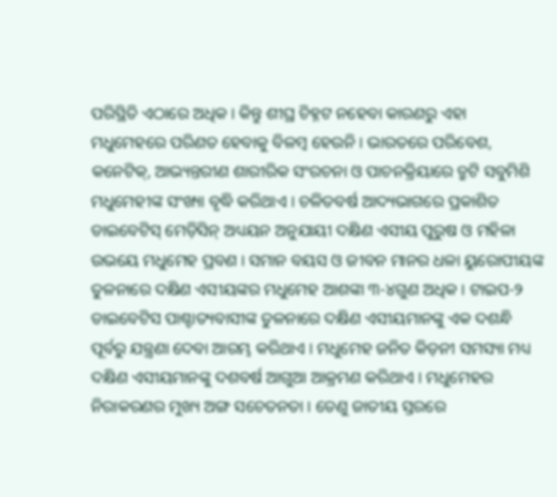ପରିସ୍ଥିତି ଏଠାରେ ଅଧିକ । କିନ୍ତୁ ଶୀଘ୍ର ଚିହ୍ନଟ ନହେବା କାରଣରୁ ଏହା ମଧୁମେହରେ ପରିଣତ ହେବାକୁ ବିଳମ୍ବ ହେଉନି । ଭାରତରେ ପରିବେଶ, କନେଟିକ୍‌, ଆଭ୍ୟନ୍ତରୀଣ ଶାରୀରିକ ସଂରଚନା ଓ ପାଚନକ୍ରିୟାରେ ତ୍ରୁଟି ସବୁମିଶି ମଧୁମେହୀଙ୍କ ସଂଖ୍ୟା ବୃଦ୍ଧି କରିଥାଏ । ଚଳିତବର୍ଷ ଆଦ୍ୟଭାଗରେ ପ୍ରକାଶିତ ଡାଇବେଟିସ୍‌ ମେଡ଼ିସିନ୍‌ ଅଧ୍ୟୟନ ଅନୁଯାୟୀ ଦକ୍ଷିଣ ଏସୀୟ ପୁରୁଷ ଓ ମହିଳା ଉଭୟେ ମଧୁମେହ ପ୍ରବଣ । ସମାନ ବୟସ ଓ ଜୀବନ ମାନର ଧଳା ୟୁରୋପୀୟଙ୍କ ତୁଳନାରେ ଦକ୍ଷିଣ ଏସୀୟଙ୍କର ମଧୁମେହ ଆଶଙ୍କା ୩-୪ଗୁଣ ଅଧିକ । ଟାଇପ-୨ ଡାଇବେଟିସ ପାଶ୍ଚାତ୍ୟବାସୀଙ୍କ ତୁଳନାରେ ଦକ୍ଷିଣ ଏସୀୟମାନଙ୍କୁ ଏକ ଦଶନ୍ଧି ପୂର୍ବରୁ ଯନ୍ତ୍ରଣା ଦେବା ଆରମ୍ଭ କରିଥାଏ । ମଧୁମେହ ଜନିତ କିଡ଼ନୀ ସମସ୍ୟା ମଧ୍ୟ ଦକ୍ଷିଣ ଏସୀୟମାନଙ୍କୁ ଦଶବର୍ଷ ଆଗୁଆ ଆକ୍ରମଣ କରିଥାଏ । ମଧୁମେହର ନିରାକରଣର ମୁଖ୍ୟ ଅଙ୍ଗ ସଚେତନତା । ତେଣୁ ଜାତୀୟ ସ୍ତରରେ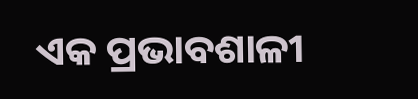ଏକ ପ୍ରଭାବଶାଳୀ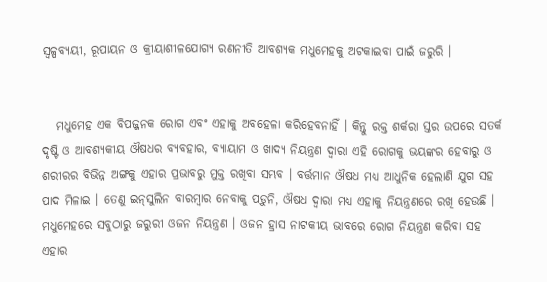ସ୍ୱଳ୍ପବ୍ୟୟୀ, ରୂପାୟନ ଓ କ୍ରୀୟାଶୀଳଯୋଗ୍ୟ ରଣନୀତି ଆବଶ୍ୟକ ମଧୁମେହକୁ ଅଟକାଇବା ପାଇଁ ଜରୁରି ।


   ମଧୁମେହ ଏକ ବିପଜ୍ଜନକ ରୋଗ ଏବଂ ଏହାକୁ ଅବହେଳା କରିହେବନାହିଁ । କିନ୍ତୁ ରକ୍ତ ଶର୍କରା ସ୍ତର ଉପରେ ସତର୍କ ଦୃଷ୍ଟି ଓ ଆବଶ୍ୟକୀୟ ଔଷଧର ବ୍ୟବହାର, ବ୍ୟାୟାମ ଓ ଖାଦ୍ୟ ନିୟନ୍ତ୍ରଣ ଦ୍ୱାରା ଏହି ରୋଗକୁ ଭୟଙ୍କର ହେବାରୁ ଓ ଶରୀରର ବିଭିନ୍ନ ଅଙ୍ଗକୁ ଏହାର ପ୍ରଭାବରୁ ମୁକ୍ତ ରଖିବା ସମ୍ଭବ । ବର୍ତ୍ତମାନ ଔଷଧ ମଧ୍ୟ ଆଧୁନିକ ହେଲାଣି ଯୁଗ ସହ ପାଦ ମିଳାଇ । ତେଣୁ ଇନ୍‌ସୁଲିନ ବାରମ୍ବାର ନେବାକୁ ପଡ଼ୁନି, ଔଷଧ ଦ୍ୱାରା ମଧ୍ୟ ଏହାକୁ ନିୟନ୍ତ୍ରଣରେ ରଖି ହେଉଛି । ମଧୁମେହରେ ସବୁଠାରୁ ଜରୁରୀ ଓଜନ ନିୟନ୍ତ୍ରଣ । ଓଜନ ହ୍ରାସ ନାଟକୀୟ ଭାବରେ ରୋଗ ନିୟନ୍ତ୍ରଣ କରିବା ସହ ଏହାର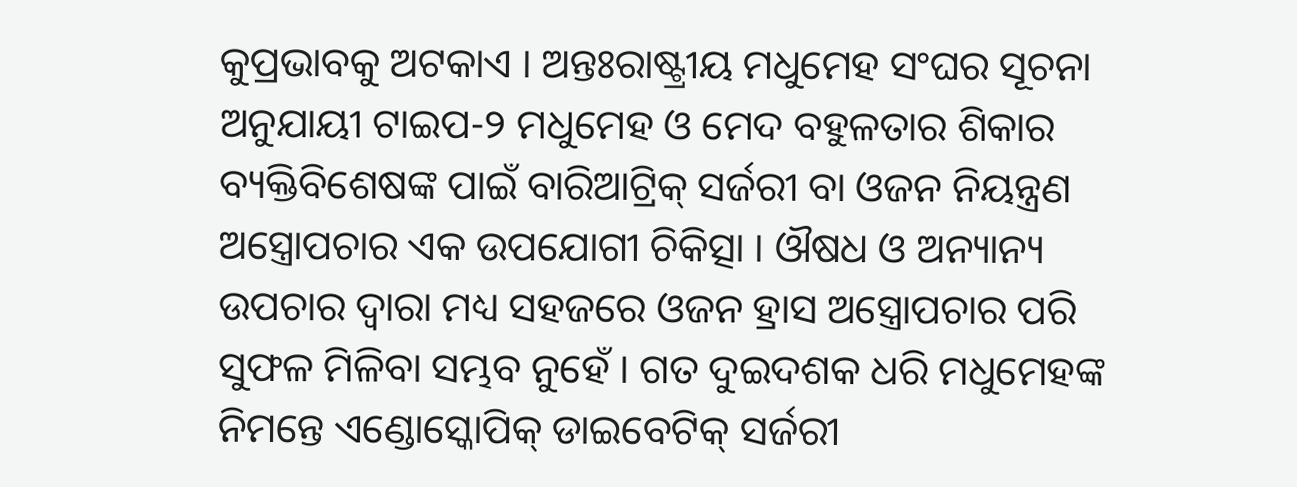କୁପ୍ରଭାବକୁ ଅଟକାଏ । ଅନ୍ତଃରାଷ୍ଟ୍ରୀୟ ମଧୁମେହ ସଂଘର ସୂଚନା ଅନୁଯାୟୀ ଟାଇପ-୨ ମଧୁମେହ ଓ ମେଦ ବହୁଳତାର ଶିକାର ବ୍ୟକ୍ତିବିଶେଷଙ୍କ ପାଇଁ ବାରିଆଟ୍ରିକ୍‌ ସର୍ଜରୀ ବା ଓଜନ ନିୟନ୍ତ୍ରଣ ଅସ୍ତ୍ରୋପଚାର ଏକ ଉପଯୋଗୀ ଚିକିତ୍ସା । ଔଷଧ ଓ ଅନ୍ୟାନ୍ୟ ଉପଚାର ଦ୍ୱାରା ମଧ୍ୟ ସହଜରେ ଓଜନ ହ୍ରାସ ଅସ୍ତ୍ରୋପଚାର ପରି ସୁଫଳ ମିଳିବା ସମ୍ଭବ ନୁହେଁ । ଗତ ଦୁଇଦଶକ ଧରି ମଧୁମେହଙ୍କ ନିମନ୍ତେ ଏଣ୍ଡୋସ୍କୋପିକ୍‌ ଡାଇବେଟିକ୍‌ ସର୍ଜରୀ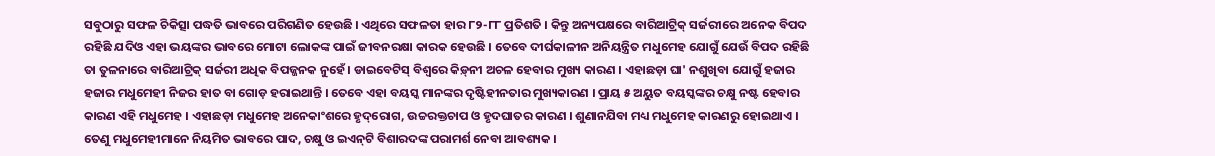ସବୁଠାରୁ ସଫଳ ଚିକିତ୍ସା ପଦ୍ଧତି ଭାବରେ ପରିଗଣିତ ହେଉଛି । ଏଥିରେ ସଫଳତା ହାର ୮୨-୮୮ ପ୍ରତିଶତି । କିନ୍ତୁ ଅନ୍ୟପକ୍ଷରେ ବାରିଆଟ୍ରିକ୍‌ ସର୍ଜରୀରେ ଅନେକ ବିପଦ ରହିଛି ଯଦିଓ ଏହା ଭୟଙ୍କର ଭାବରେ ମୋଟା ଲୋକଙ୍କ ପାଇଁ ଜୀବନରକ୍ଷା କାରକ ହେଉଛି । ତେବେ ଦୀର୍ଘକାଳୀନ ଅନିୟନ୍ତ୍ରିତ ମଧୁମେହ ଯୋଗୁଁ ଯେଉଁ ବିପଦ ରହିଛି ତା ତୁଳନାରେ ବାରିଆଟ୍ରିକ୍‌ ସର୍ଜରୀ ଅଧିକ ବିପଜ୍ଜନକ ନୁହେଁ । ଡାଇବେଟିସ୍‌ ବିଶ୍ୱରେ କିଡ଼୍‌ନୀ ଅଚଳ ହେବାର ମୁଖ୍ୟ କାରଣ । ଏହାଛଡ଼ା ଘା' ନଶୁଖିବା ଯୋଗୁଁ ହଜାର ହଜାର ମଧୁମେହୀ ନିଜର ହାତ ବା ଗୋଡ଼ ହରାଇଥାନ୍ତି । ତେବେ ଏହା ବୟସ୍କ ମାନଙ୍କର ଦୃଷ୍ଟିହୀନତାର ମୁଖ୍ୟକାରଣ । ପ୍ରାୟ ୫ ଅୟୁତ ବୟସ୍କଙ୍କର ଚକ୍ଷୁ ନଷ୍ଟ ହେବାର କାରଣ ଏହି ମଧୁମେହ । ଏହାଛଡ଼ା ମଧୁମେହ ଅନେକାଂଶରେ ହୃଦ୍‌ରୋଗ, ଉଚ୍ଚରକ୍ତଚାପ ଓ ହୃଦଘାତର କାରଣ । ଶୁଣାନଯିବା ମଧ୍ୟ ମଧୁମେହ କାରଣରୁ ହୋଇଥାଏ । ତେଣୁ ମଧୁମେହୀମାନେ ନିୟମିତ ଭାବରେ ପାଦ, ଚକ୍ଷୁ ଓ ଇଏନ୍‌ଟି ବିଶାରଦଙ୍କ ପରାମର୍ଶ ନେବା ଆବଶ୍ୟକ ।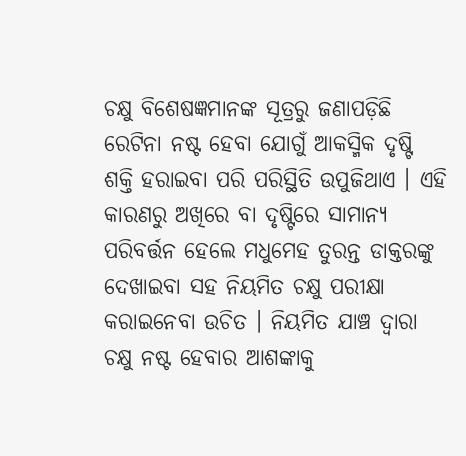ଚକ୍ଷୁ ବିଶେଷଜ୍ଞମାନଙ୍କ ସୂତ୍ରରୁ ଜଣାପଡ଼ିଛି ରେଟିନା ନଷ୍ଟ ହେବା ଯୋଗୁଁ ଆକସ୍ମିକ ଦୃଷ୍ଟି ଶକ୍ତି ହରାଇବା ପରି ପରିସ୍ଥିତି ଉପୁଜିଥାଏ । ଏହି କାରଣରୁ ଅଖିରେ ବା ଦୃଷ୍ଟିରେ ସାମାନ୍ୟ ପରିବର୍ତ୍ତନ ହେଲେ ମଧୁମେହ ତୁରନ୍ତ ଡାକ୍ତରଙ୍କୁ ଦେଖାଇବା ସହ ନିୟମିତ ଚକ୍ଷୁ ପରୀକ୍ଷା କରାଇନେବା ଉଚିତ । ନିୟମିତ ଯାଞ୍ଚ ଦ୍ୱାରା ଚକ୍ଷୁ ନଷ୍ଟ ହେବାର ଆଶଙ୍କାକୁ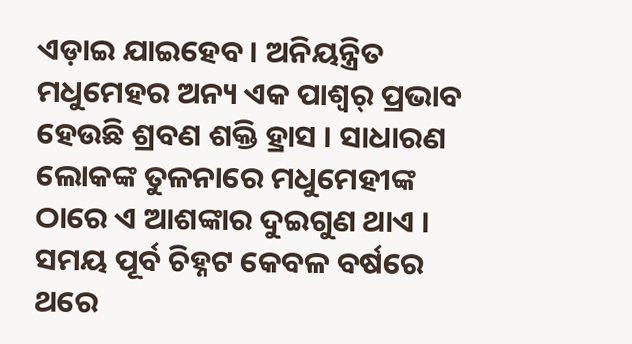ଏଡ଼ାଇ ଯାଇହେବ । ଅନିୟନ୍ତ୍ରିତ ମଧୁମେହର ଅନ୍ୟ ଏକ ପାଶ୍ୱର୍ ପ୍ରଭାବ ହେଉଛି ଶ୍ରବଣ ଶକ୍ତି ହ୍ରାସ । ସାଧାରଣ ଲୋକଙ୍କ ତୁଳନାରେ ମଧୁମେହୀଙ୍କ ଠାରେ ଏ ଆଶଙ୍କାର ଦୁଇଗୁଣ ଥାଏ । ସମୟ ପୂର୍ବ ଚିହ୍ନଟ କେବଳ ବର୍ଷରେ ଥରେ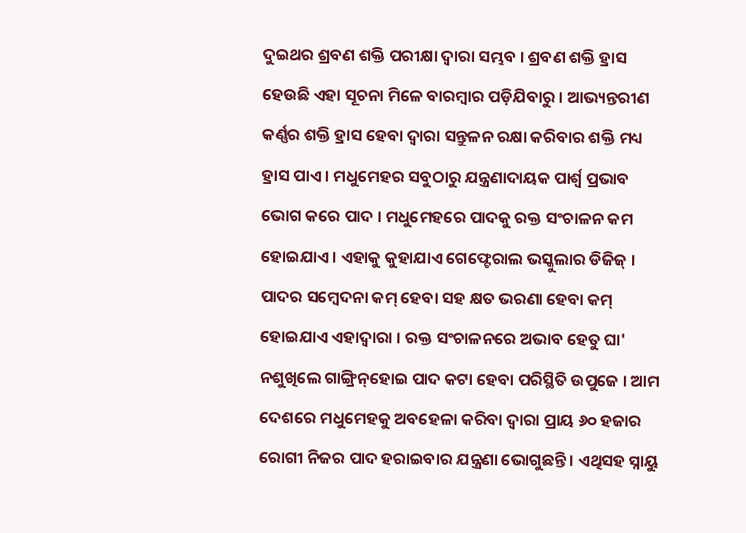ଦୁଇଥର ଶ୍ରବଣ ଶକ୍ତି ପରୀକ୍ଷା ଦ୍ୱାରା ସମ୍ଭବ । ଶ୍ରବଣ ଶକ୍ତି ହ୍ରାସ ହେଉଛି ଏହା ସୂଚନା ମିଳେ ବାରମ୍ବାର ପଡ଼ିଯିବାରୁ । ଆଭ୍ୟନ୍ତରୀଣ କର୍ଣ୍ଣର ଶକ୍ତି ହ୍ରାସ ହେବା ଦ୍ୱାରା ସନ୍ତୁଳନ ରକ୍ଷା କରିବାର ଶକ୍ତି ମଧ୍ୟ ହ୍ରାସ ପାଏ । ମଧୁମେହର ସବୁଠାରୁ ଯନ୍ତ୍ରଣାଦାୟକ ପାର୍ଶ୍ୱ ପ୍ରଭାବ ଭୋଗ କରେ ପାଦ । ମଧୁମେହରେ ପାଦକୁ ରକ୍ତ ସଂଚାଳନ କମ ହୋଇଯାଏ । ଏହାକୁ କୁହାଯାଏ ଗେଫ୍ଟେରାଲ ଭସ୍କୁଲାର ଡିଜିଜ୍‌ । ପାଦର ସମ୍ବେଦନା କମ୍‌ ହେବା ସହ କ୍ଷତ ଭରଣା ହେବା କମ୍‌ ହୋଇଯାଏ ଏହାଦ୍ୱାରା । ରକ୍ତ ସଂଚାଳନରେ ଅଭାବ ହେତୁ ଘା' ନଶୁଖିଲେ ଗାଙ୍ଗ୍ରିନ୍‌ହୋଇ ପାଦ କଟା ହେବା ପରିସ୍ଥିତି ଉପୁଜେ । ଆମ ଦେଶରେ ମଧୁମେହକୁ ଅବହେଳା କରିବା ଦ୍ୱାରା ପ୍ରାୟ ୬୦ ହଜାର ରୋଗୀ ନିଜର ପାଦ ହରାଇବାର ଯନ୍ତ୍ରଣା ଭୋଗୁଛନ୍ତି । ଏଥିସହ ସ୍ନାୟୁ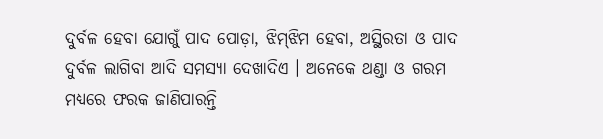ଦୁର୍ବଳ ହେବା ଯୋଗୁଁ ପାଦ ପୋଡ଼ା, ଝିମ୍‌ଝିମ ହେବା, ଅସ୍ଥିରତା ଓ ପାଦ ଦୁର୍ବଳ ଲାଗିବା ଆଦି ସମସ୍ୟା ଦେଖାଦିଏ । ଅନେକେ ଥଣ୍ଡା ଓ ଗରମ ମଧ୍ୟରେ ଫରକ ଜାଣିପାରନ୍ତି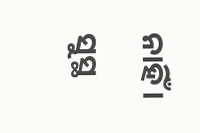ନାହିଁ । ସୁସ୍ଥ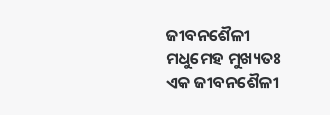ଜୀବନଶୈଳୀ ମଧୁମେହ ମୁଖ୍ୟତଃ ଏକ ଜୀବନଶୈଳୀ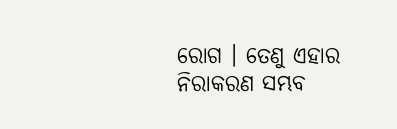ରୋଗ । ତେଣୁ ଏହାର ନିରାକରଣ ସମ୍ଭବ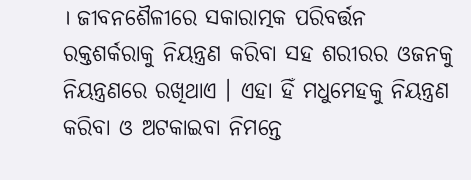। ଜୀବନଶୈଳୀରେ ସକାରାତ୍ମକ ପରିବର୍ତ୍ତନ ରକ୍ତଶର୍କରାକୁ ନିୟନ୍ତ୍ରଣ କରିବା ସହ ଶରୀରର ଓଜନକୁ ନିୟନ୍ତ୍ରଣରେ ରଖିଥାଏ । ଏହା ହିଁ ମଧୁମେହକୁ ନିୟନ୍ତ୍ରଣ କରିବା ଓ ଅଟକାଇବା ନିମନ୍ତେ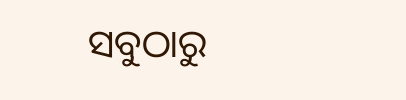ସବୁଠାରୁ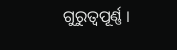ଗୁରୁତ୍ୱପୂର୍ଣ୍ଣ ।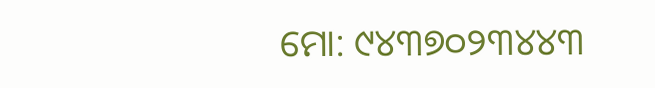ମୋ: ୯୪୩୭୦୨୩୪୪୩